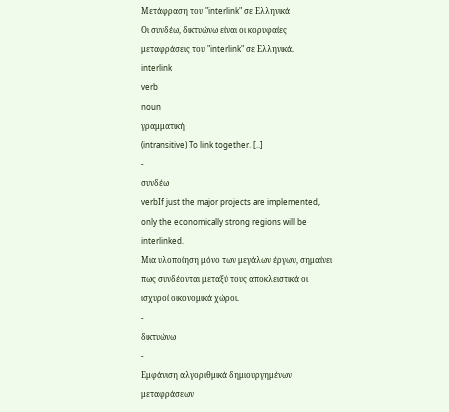Μετάφραση του "interlink" σε Ελληνικά
Οι συνδέω, δικτυώνω είναι οι κορυφαίες μεταφράσεις του "interlink" σε Ελληνικά.
interlink
verb
noun
γραμματική
(intransitive) To link together. [..]
-
συνδέω
verbIf just the major projects are implemented, only the economically strong regions will be interlinked.
Mια υλοποίηση μόνο των μεγάλων έργων, σημαίνει πως συνδέονται μεταξύ τους αποκλειστικά οι ισχυροί οικονομικά χώροι.
-
δικτυώνω
-
Εμφάνιση αλγοριθμικά δημιουργημένων μεταφράσεων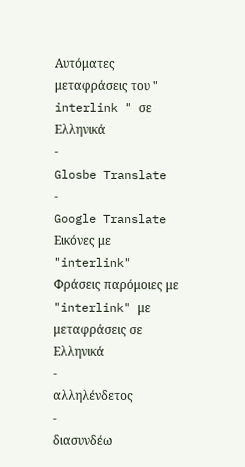Αυτόματες μεταφράσεις του " interlink " σε Ελληνικά
-
Glosbe Translate
-
Google Translate
Εικόνες με "interlink"
Φράσεις παρόμοιες με "interlink" με μεταφράσεις σε Ελληνικά
-
αλληλένδετος
-
διασυνδέω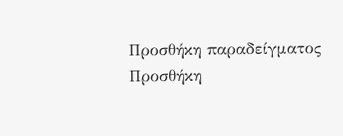Προσθήκη παραδείγματος
Προσθήκη